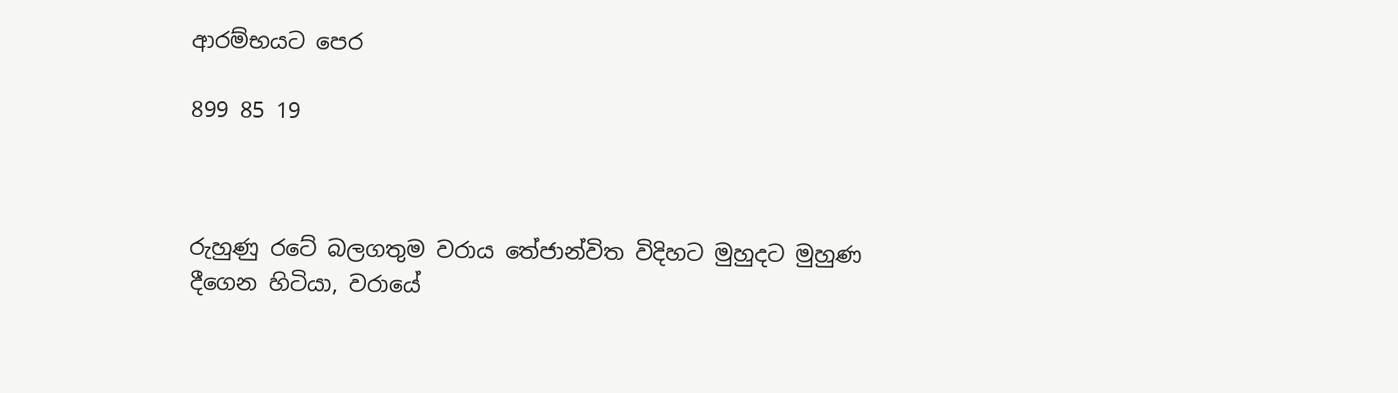ආරම්භයට පෙර

899 85 19



රුහුණු රටේ බලගතුම වරාය තේජාන්විත විදිහට මුහුදට මුහුණ දීගෙන හිටියා, වරායේ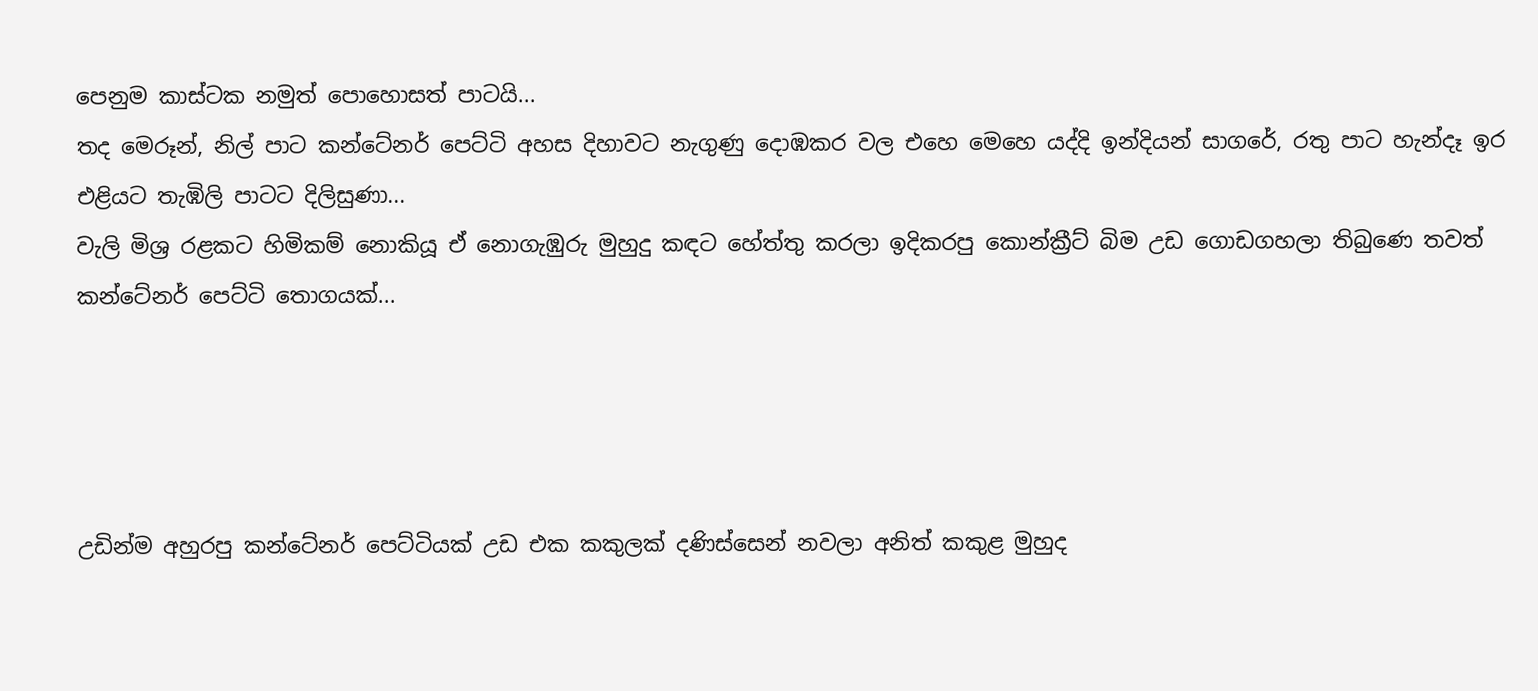පෙනුම කාස්ටක නමුත් පොහොසත් පාටයි...
තද මෙරූන්, නිල් පාට කන්ටේනර් පෙට්ටි අහස දිහාවට නැගුණු දොඹකර වල එහෙ මෙහෙ යද්දි ඉන්දියන් සාගරේ, රතු පාට හැන්දෑ ඉර එළියට තැඹිලි පාටට දිලිසුණා...
වැලි මිශ්‍ර රළකට හිමිකම් නොකියූ ඒ නොගැඹුරු මුහුදු කඳට හේත්තු කරලා ඉදිකරපු කොන්ක්‍රීට් බිම උඩ ගොඩගහලා තිබුණෙ තවත් කන්ටේනර් පෙට්ටි තොගයක්...




උඩින්ම අහුරපු කන්ටේනර් පෙට්ටියක් උඩ එක කකුලක් දණිස්සෙන් නවලා අනිත් කකුළ මුහුද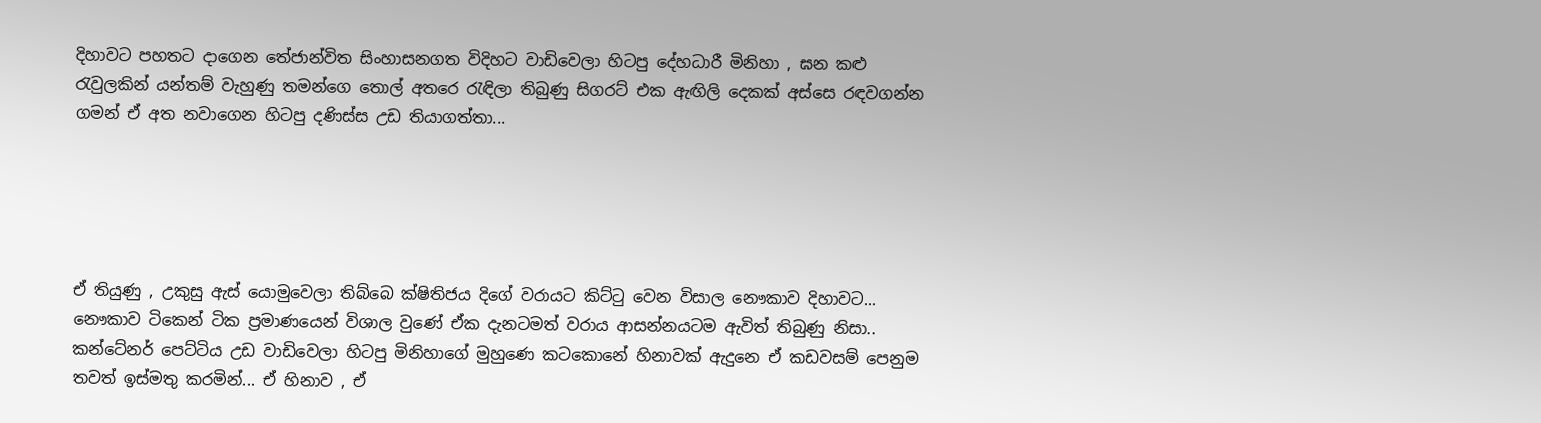දිහාවට පහතට දාගෙන තේජාන්විත සිංහාසනගත විදිහට වාඩිවෙලා හිටපු දේහධාරී මිනිහා , ඝන කළු රැවුලකින් යන්තම් වැහුණු තමන්ගෙ තොල් අතරෙ රැඳිලා තිබුණු සිගරට් එක ඇඟිලි දෙකක් අස්සෙ රඳවගන්න ගමන් ඒ අත නවාගෙන හිටපු දණිස්ස උඩ තියාගත්තා...





ඒ තියුණු , උකුසු ඇස්‍ යොමුවෙලා තිබ්බෙ ක්ෂිතිජය දිගේ වරායට කිට්ටු වෙන විසාල නෞකාව දිහාවට... නෞකාව ටිකෙන් ටික ප්‍රමාණයෙන් විශාල වුණේ ඒක දැනටමත් වරාය ආසන්නයටම ඇවිත් තිබුණු නිසා.. කන්ටේනර් පෙට්ටිය උඩ වාඩිවෙලා හිටපු මිනිහාගේ මුහුණෙ කටකොනේ හිනාවක් ඇදුනෙ ඒ කඩවසම් පෙනුම තවත් ඉස්මතු කරමින්... ඒ හිනාව , ඒ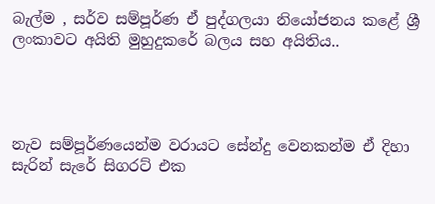බැල්ම , සර්ව සම්පූර්ණ ඒ පුද්ගලයා නියෝජනය කළේ ශ්‍රී ලංකාවට අයිති මුහුදුකරේ බලය සහ අයිතිය..




නැව සම්පූර්ණයෙන්ම වරායට සේන්දු වෙනකන්ම ඒ දිහා සැරින් සැරේ සිගරට් එක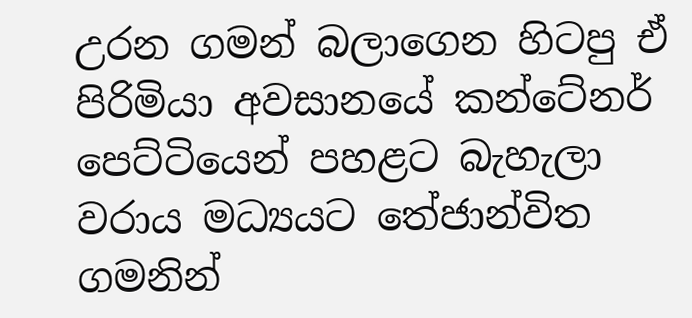උරන ගමන් බලාගෙන හිටපු ඒ පිරිමියා අවසානයේ කන්ටේනර් පෙට්ටියෙන් පහළට බැහැලා වරාය මධ්‍යයට තේජාන්විත ගමනින්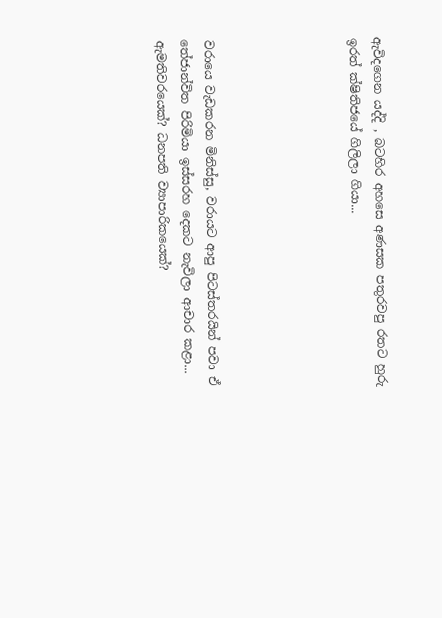ඇවිදගෙන ‍යද්දි , බටහිර අහසෙ අණසක පතුරවපු රතට හුරු ඉරත් ක්ෂිතිජයේ ගිලිලා ගියා...





වරායෙ වැඩකරන මිනිස්සු, වරායට ආපු පිටස්තරයින් පවා ඒ තේජාන්විත පිරිමියා ඉස්සරහ දෙකට නැවිලා ආචාර කළා... ඇමතිවරයෙක්? ධනපති ව්‍යාපාරිකයෙක්?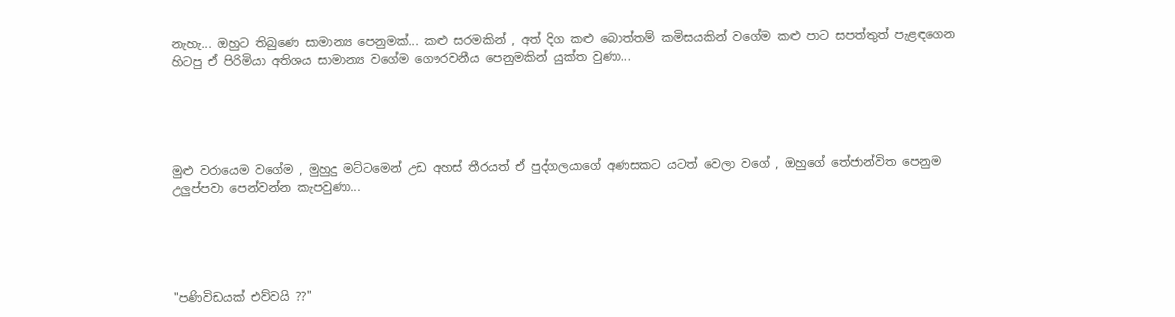නැහැ... ඔහුට තිබුණෙ සාමාන්‍ය පෙනුමක්... කළු සරමකින් , අත් දිග කළු බොත්තම් කමිසයකින් වගේම කළු පාට සපත්තුත් පැළඳගෙන හිටපු ඒ පිරිමියා අතිශය සාමාන්‍ය වගේම ගෞරවනීය පෙනුමකින් යුක්ත වුණා...





මුළු වරායෙම වගේම , මුහුදු මට්ටමෙන් උඩ අහස් තීරයත් ඒ පුද්ගලයාගේ අණසකට යටත් වෙලා වගේ , ඔහුගේ තේජාන්විත පෙනුම උලුප්පවා පෙන්වන්න කැපවුණා...





"පණිවිඩයක් එව්වයි ??"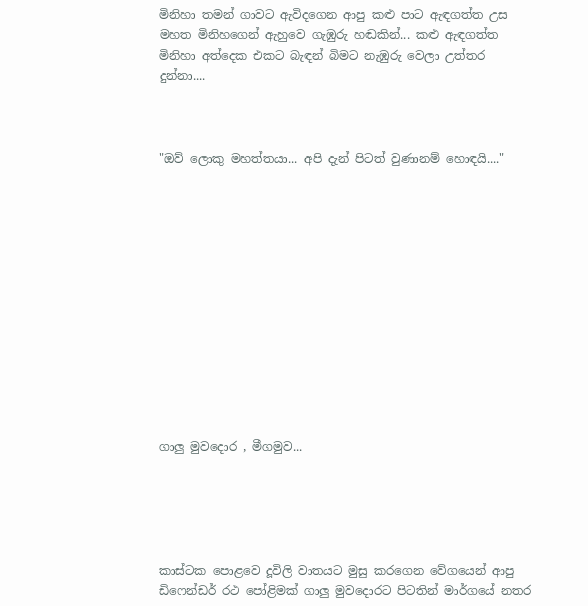මිනිහා තමන් ගාවට ඇවිදගෙන ආපු කළු පාට ඇඳගත්ත උස මහත මිනිහගෙන් ඇහුවෙ ගැඹුරු හඬකින්... කළු ඇඳගත්ත මිනිහා අත්දෙක එකට බැඳන් බිමට නැඹුරු වෙලා උත්තර දුන්නා....



"ඔව් ලොකු මහත්‍තයා... අපි දැන් පිටත් වුණානම් හොඳයි...."













ගාලු මුවදොර , මීගමුව...





කාස්ටක පොළවෙ දූවිලි වාතයට මුසු කරගෙන වේගයෙන් ආපු ඩිෆෙන්ඩර් රථ පෝළිමක් ගාලු මුවදොරට පිටතින් මාර්ගයේ නතර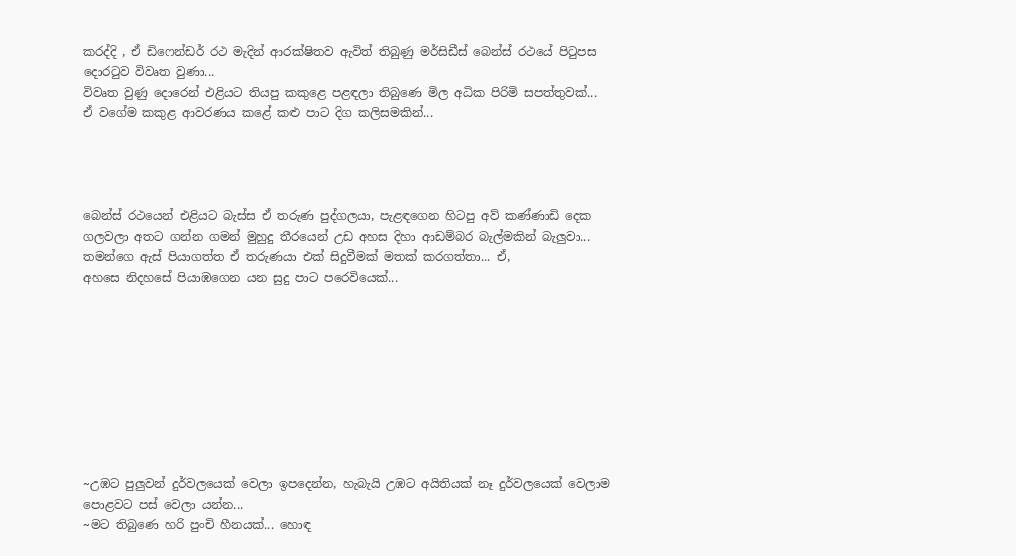කරද්දි , ඒ ඩිෆෙන්ඩර් රථ මැදින් ආරක්ෂිතව ඇවිත් තිබුණු මර්සිඩීස් බෙන්ස් රථයේ පිටුපස දොරටුව විවෘත වුණා...
විවෘත වුණු දොරෙන් එළියට තියපු කකුළෙ පළඳලා තිබුණෙ මිල අධික පිරිමි සපත්තුවක්... ඒ වගේම කකුළ ආවරණය කළේ කළු පාට දිග කලිසමකින්...




බෙන්ස් රථයෙන් එළියට බැස්ස ඒ තරුණ පුද්ගලයා, පැළඳගෙන හිටපු අව් කණ්ණාඩි දෙක ගලවලා අතට ගන්න ගමන් මුහුදු තීරයෙන් උඩ අහස දිහා ආඩම්බර බැල්මකින් බැලුවා... තමන්ගෙ ඇස් පියාගත්ත ඒ තරුණයා එක් සිදුවීමක් මතක් කරගත්තා... ඒ,
අහසෙ නිදහසේ පියාඹගෙන යන සුදු පාට පරෙවියෙක්...









~උඹට පුලුවන් දුර්වලයෙක් වෙලා ඉපදෙන්න, හැබැයි උඹට අයිතියක් නෑ දුර්වලයෙක් වෙලාම පොළවට පස් වෙලා යන්න...
~මට තිබුණෙ හරි පුංචි හීනයක්... හොඳ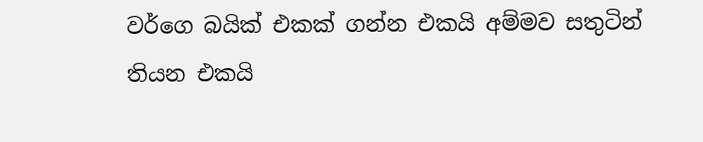වර්ගෙ බයික් එකක් ගන්න එකයි අම්මව සතුටින් තියන එකයි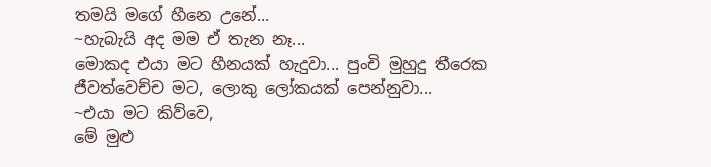තමයි මගේ හීනෙ උනේ...
~හැබැයි අද මම ඒ තැන නෑ...
මොකද එයා මට හීනයක් හැදුවා... පුංචි මුහුදු තීරෙක ජීවත්වෙච්ච මට, ලොකු ලෝකයක් පෙන්නුවා...
~එයා මට කිව්වෙ,
මේ මුළු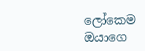ලෝකෙම ඔයාගෙ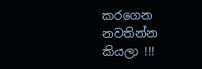කරගෙන නවතින්න කියලා !!!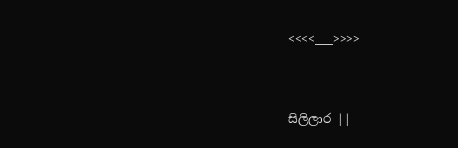<<<<___>>>>


සිලිලාර ||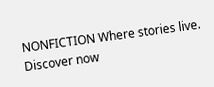NONFICTION Where stories live. Discover now